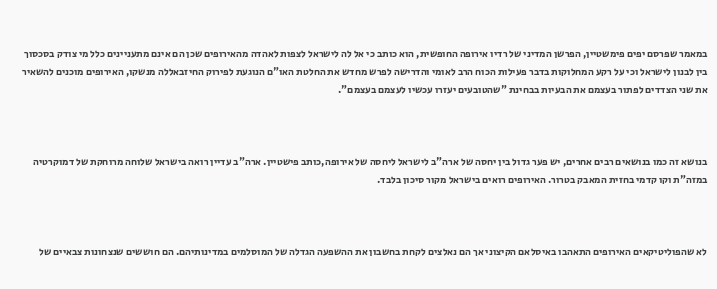במאמר שפרסם יפים פימשטיין, הפרשן המדיני של רדיו אירופה החופשית, הוא כותב כי אל לה לישראל לצפות לאהדה מהאירופים שכן הם אינם מתעניינים כלל מי צודק בסכסוך בין לבנון לישראל וכי על רקע המחלוקות בדבר פעילות הכוח הרב לאומי והדרישה לפרש מחדש את החלטת האו"ם הנוגעת לפירוק החיזבאללה מנשקו, האירופים מוכנים להשאיר את שני הצדדים לפתור בעצמם את הבעיות בבחינת "שהטובעים יעזרו עכשיו לעצמם בעצמם".



בנושא זה כמו בנושאים רבים אחרים, יש פער גדול בין יחסה של ארה"ב לישראל ליחסה של אירופה,כותב פישטיין. ארה"ב עדיין רואה בישראל שלוחה מרוחקת של דמוקרטיה במזה"ת וקו קדמי בחזית המאבק בטרור. האירופים רואים בישראל מקור סיכון בלבד.



לא שהפוליטיקאים האירופים התאהבו באיסלאם הקיצוני אך הם נאלצים לקחת בחשבון את ההשפעה הגדלה של המוסלמים במדינותיהם. הם חוששים שנצחונות צבאיים של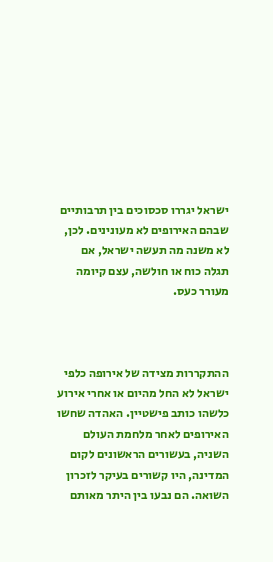ישראל יגררו סכסוכים בין תרבותיים שבהם האירופים לא מעונינים. לכן, לא משנה מה תעשה ישראל, אם תגלה כוח או חולשה, עצם קיומה מעורר כעס.



ההתקררות מצידה של אירופה כלפי ישראל לא החל מהיום או אחרי אירוע כלשהו כותב פישטיין. האהדה שחשו האירופים לאחר מלחמת העולם השניה, בעשורים הראשונים לקום המדינה, היו קשורים בעיקר לזכרון השואה. הם נבעו בין היתר מאותם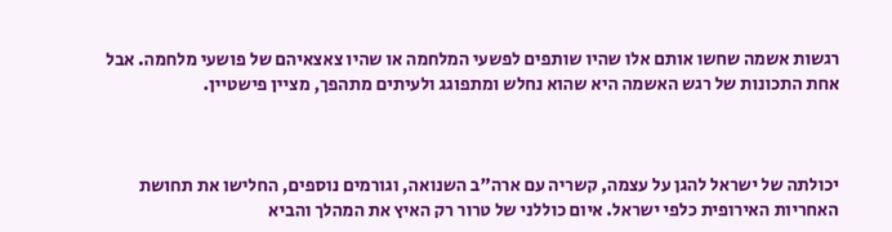רגשות אשמה שחשו אותם אלו שהיו שותפים לפשעי המלחמה או שהיו צאצאיהם של פושעי מלחמה. אבל אחת התכונות של רגש האשמה היא שהוא נחלש ומתפוגג ולעיתים מתהפך, מציין פישטיין.



יכולתה של ישראל להגן על עצמה, קשריה עם ארה"ב השנואה, וגורמים נוספים, החלישו את תחושת האחריות האירופית כלפי ישראל. איום כוללני של טרור רק האיץ את המהלך והביא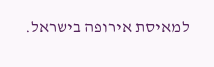למאיסת אירופה בישראל.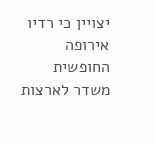יצויין כי רדיו אירופה החופשית משדר לארצות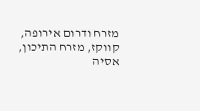מזרח ודרום אירופה, קווקז, מזרח התיכון, אסיה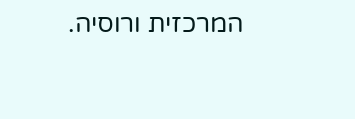המרכזית ורוסיה.